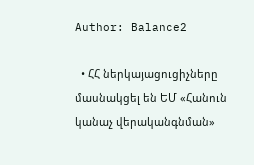Author: Balance2

  • ՀՀ ներկայացուցիչները մասնակցել են ԵՄ «Հանուն կանաչ վերականգնման»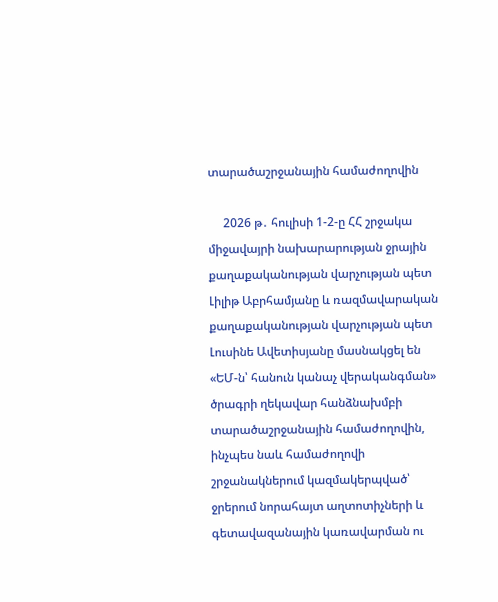տարածաշրջանային համաժողովին

     2026 թ․ հուլիսի 1-2-ը ՀՀ շրջակա միջավայրի նախարարության ջրային քաղաքականության վարչության պետ Լիլիթ Աբրհամյանը և ռազմավարական քաղաքականության վարչության պետ Լուսինե Ավետիսյանը մասնակցել են «ԵՄ-ն՝ հանուն կանաչ վերականգման» ծրագրի ղեկավար հանձնախմբի տարածաշրջանային համաժողովին, ինչպես նաև համաժողովի շրջանակներում կազմակերպված՝ ջրերում նորահայտ աղտոտիչների և գետավազանային կառավարման ու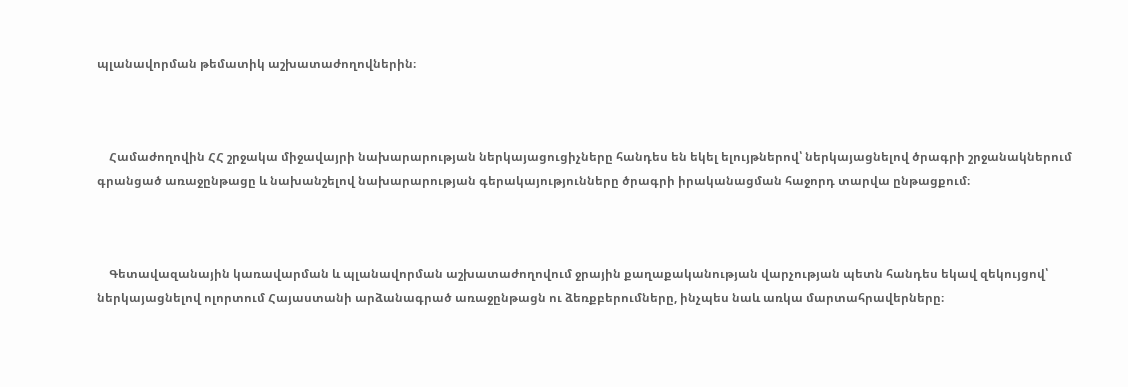պլանավորման թեմատիկ աշխատաժողովներին։



    Համաժողովին ՀՀ շրջակա միջավայրի նախարարության ներկայացուցիչները հանդես են եկել ելույթներով՝ ներկայացնելով ծրագրի շրջանակներում գրանցած առաջընթացը և նախանշելով նախարարության գերակայությունները ծրագրի իրականացման հաջորդ տարվա ընթացքում։



    Գետավազանային կառավարման և պլանավորման աշխատաժողովում ջրային քաղաքականության վարչության պետն հանդես եկավ զեկույցով՝ ներկայացնելով ոլորտում Հայաստանի արձանագրած առաջընթացն ու ձեռքբերումները, ինչպես նաև առկա մարտահրավերները։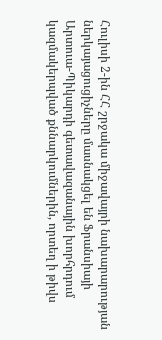Հուլիսի 2-ին ՀՀ շրջակա միջավայրի նախարարության ներկայացուցիչները մասնակցել են Ֆրանսիայի Արտուա-Պիկարդի գետավազանային խորհրդում կազմակերպված քննարկումներին, որտեղ ի թիվս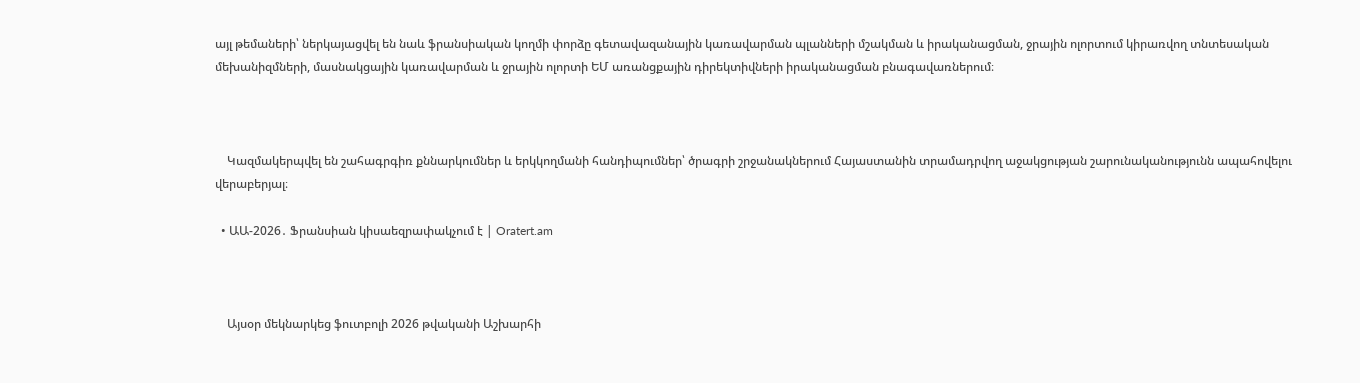այլ թեմաների՝ ներկայացվել են նաև ֆրանսիական կողմի փորձը գետավազանային կառավարման պլանների մշակման և իրականացման, ջրային ոլորտում կիրառվող տնտեսական մեխանիզմների, մասնակցային կառավարման և ջրային ոլորտի ԵՄ առանցքային դիրեկտիվների իրականացման բնագավառներում։



    Կազմակերպվել են շահագրգիռ քննարկումներ և երկկողմանի հանդիպումներ՝ ծրագրի շրջանակներում Հայաստանին տրամադրվող աջակցության շարունականությունն ապահովելու վերաբերյալ։

  • ԱԱ-2026․ Ֆրանսիան կիսաեզրափակչում է | Oratert.am



    Այսօր մեկնարկեց ֆուտբոլի 2026 թվականի Աշխարհի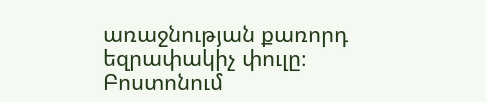առաջնության քառորդ եզրափակիչ փուլը։ Բոստոնում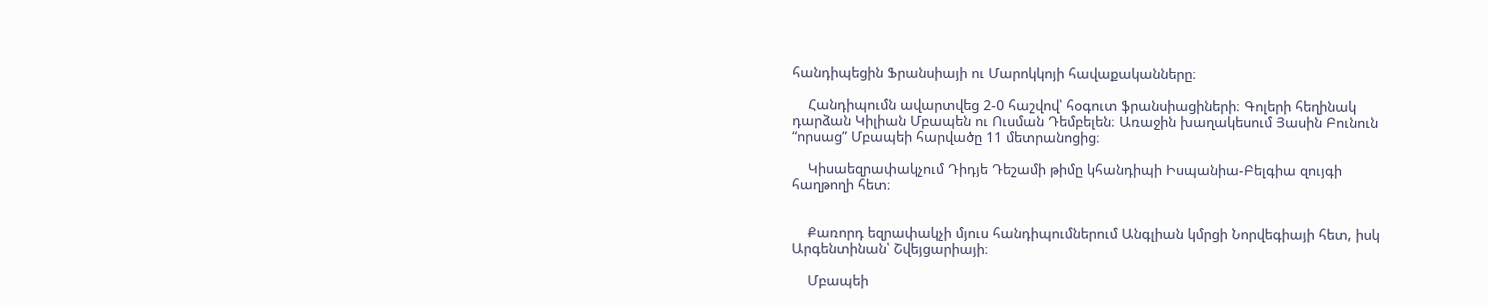հանդիպեցին Ֆրանսիայի ու Մարոկկոյի հավաքականները։

    Հանդիպումն ավարտվեց 2-0 հաշվով՝ հօգուտ ֆրանսիացիների։ Գոլերի հեղինակ դարձան Կիլիան Մբապեն ու Ուսման Դեմբելեն։ Առաջին խաղակեսում Յասին Բունուն “որսաց” Մբապեի հարվածը 11 մետրանոցից։

    Կիսաեզրափակչում Դիդյե Դեշամի թիմը կհանդիպի Իսպանիա-Բելգիա զույգի հաղթողի հետ։


    Քառորդ եզրափակչի մյուս հանդիպումներում Անգլիան կմրցի Նորվեգիայի հետ, իսկ Արգենտինան՝ Շվեյցարիայի։

    Մբապեի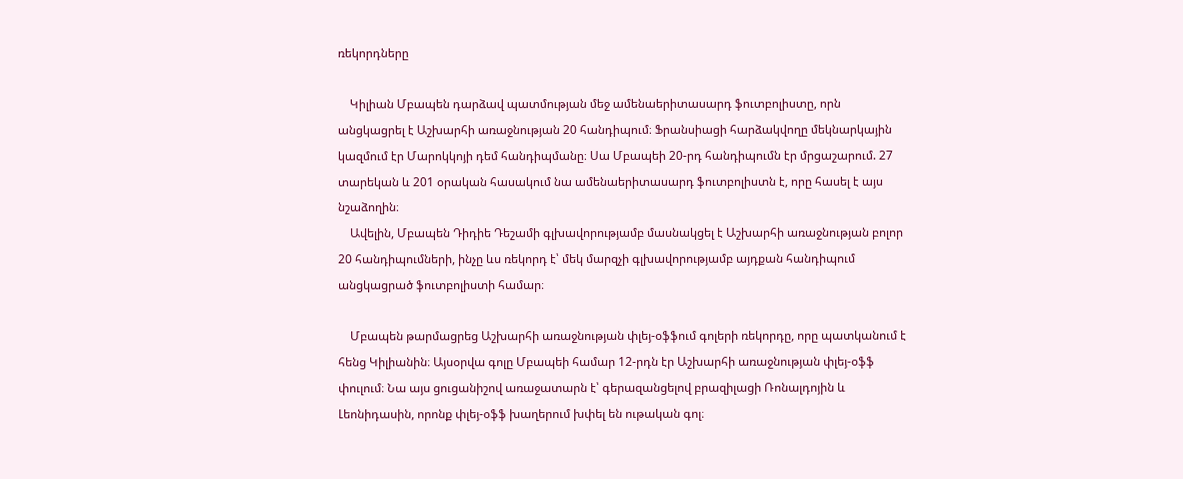ռեկորդները

    Կիլիան Մբապեն դարձավ պատմության մեջ ամենաերիտասարդ ֆուտբոլիստը, որն անցկացրել է Աշխարհի առաջնության 20 հանդիպում։ Ֆրանսիացի հարձակվողը մեկնարկային կազմում էր Մարոկկոյի դեմ հանդիպմանը։ Սա Մբապեի 20-րդ հանդիպումն էր մրցաշարում. 27 տարեկան և 201 օրական հասակում նա ամենաերիտասարդ ֆուտբոլիստն է, որը հասել է այս նշաձողին։
    Ավելին, Մբապեն Դիդիե Դեշամի գլխավորությամբ մասնակցել է Աշխարհի առաջնության բոլոր 20 հանդիպումների, ինչը ևս ռեկորդ է՝ մեկ մարզչի գլխավորությամբ այդքան հանդիպում անցկացրած ֆուտբոլիստի համար։

    Մբապեն թարմացրեց Աշխարհի առաջնության փլեյ-օֆֆում գոլերի ռեկորդը, որը պատկանում է հենց Կիլիանին։ Այսօրվա գոլը Մբապեի համար 12-րդն էր Աշխարհի առաջնության փլեյ-օֆֆ փուլում։ Նա այս ցուցանիշով առաջատարն է՝ գերազանցելով բրազիլացի Ռոնալդոյին և Լեոնիդասին, որոնք փլեյ-օֆֆ խաղերում խփել են ութական գոլ։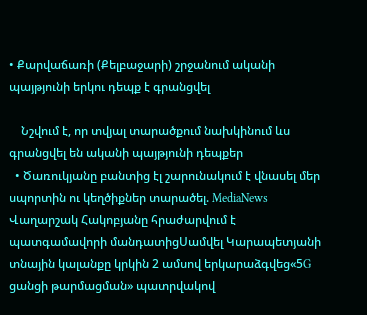• Քարվաճառի (Քելբաջարի) շրջանում ականի պայթյունի երկու դեպք է գրանցվել

    Նշվում է, որ տվյալ տարածքում նախկինում ևս գրանցվել են ականի պայթյունի դեպքեր
  • Ծառուկյանը բանտից էլ շարունակում է վնասել մեր սպորտին ու կեղծիքներ տարածել. MediaNews Վաղարշակ Հակոբյանը հրաժարվում է պատգամավորի մանդատիցՍամվել Կարապետյանի տնային կալանքը կրկին 2 ամսով երկարաձգվեց«5G ցանցի թարմացման» պատրվակով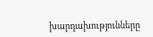խարդախությունները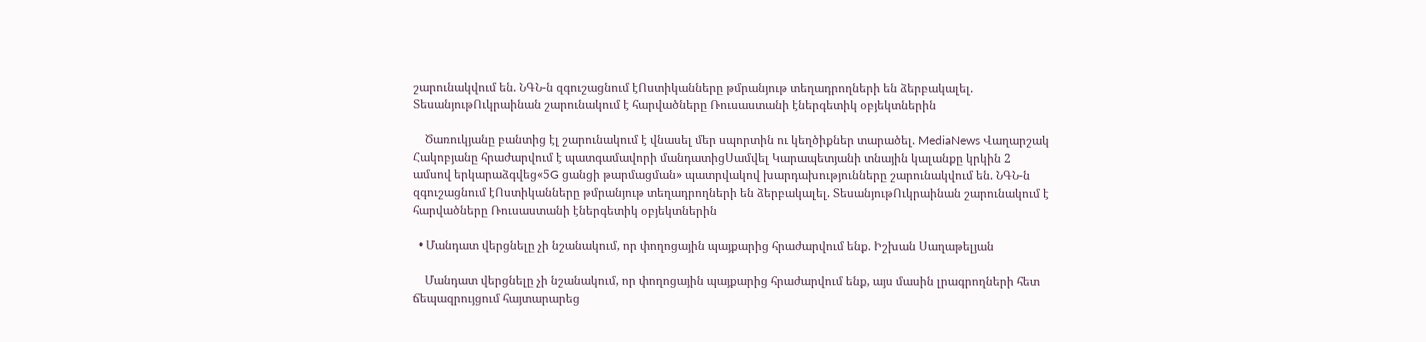շարունակվում են. ՆԳՆ-ն զգուշացնում էՈստիկանները թմրանյութ տեղադրողների են ձերբակալել. ՏեսանյութՈւկրաինան շարունակում է հարվածները Ռուսաստանի էներգետիկ օբյեկտներին

    Ծառուկյանը բանտից էլ շարունակում է վնասել մեր սպորտին ու կեղծիքներ տարածել. MediaNews Վաղարշակ Հակոբյանը հրաժարվում է պատգամավորի մանդատիցՍամվել Կարապետյանի տնային կալանքը կրկին 2 ամսով երկարաձգվեց«5G ցանցի թարմացման» պատրվակով խարդախությունները շարունակվում են. ՆԳՆ-ն զգուշացնում էՈստիկանները թմրանյութ տեղադրողների են ձերբակալել. ՏեսանյութՈւկրաինան շարունակում է հարվածները Ռուսաստանի էներգետիկ օբյեկտներին

  • Մանդատ վերցնելը չի նշանակում, որ փողոցային պայքարից հրաժարվում ենք. Իշխան Սաղաթելյան

    Մանդատ վերցնելը չի նշանակում, որ փողոցային պայքարից հրաժարվում ենք, այս մասին լրագրողների հետ ճեպազրույցում հայտարարեց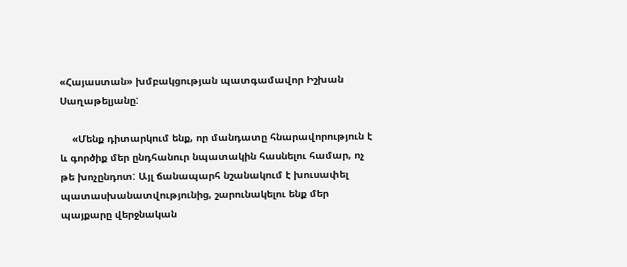«Հայաստան» խմբակցության պատգամավոր Իշխան Սաղաթելյանը:

    «Մենք դիտարկում ենք, որ մանդատը հնարավորություն է և գործիք մեր ընդհանուր նպատակին հասնելու համար, ոչ թե խոչընդոտ: Այլ ճանապարհ նշանակում է խուսափել պատասխանատվությունից, շարունակելու ենք մեր պայքարը վերջնական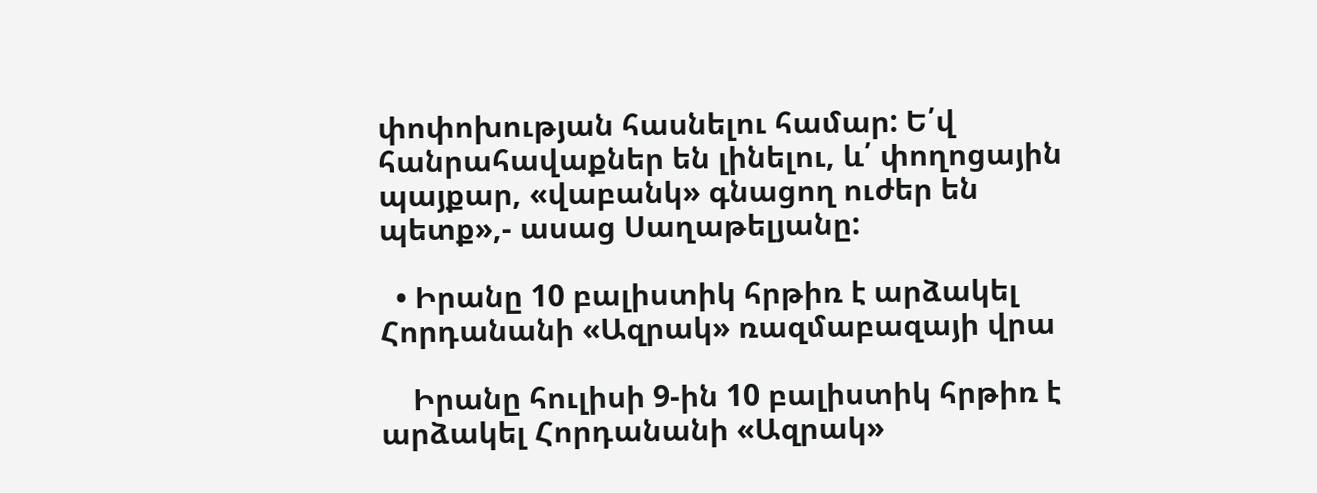փոփոխության հասնելու համար: Ե՛վ հանրահավաքներ են լինելու, և՛ փողոցային պայքար, «վաբանկ» գնացող ուժեր են պետք»,- ասաց Սաղաթելյանը:

  • Իրանը 10 բալիստիկ հրթիռ է արձակել Հորդանանի «Ազրակ» ռազմաբազայի վրա

    Իրանը հուլիսի 9-ին 10 բալիստիկ հրթիռ է արձակել Հորդանանի «Ազրակ»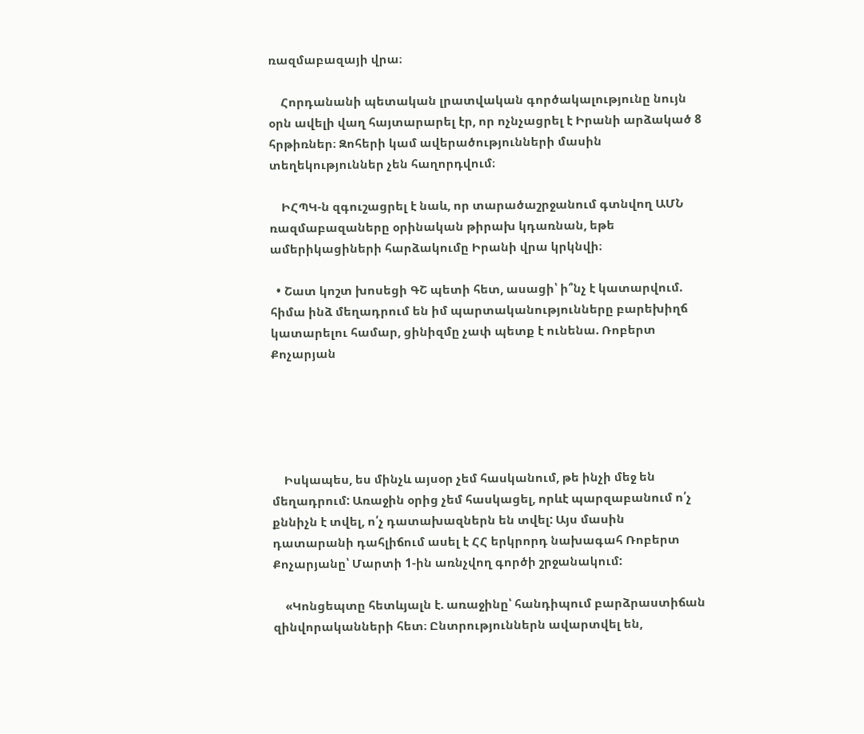ռազմաբազայի վրա։

    Հորդանանի պետական լրատվական գործակալությունը նույն օրն ավելի վաղ հայտարարել էր, որ ոչնչացրել է Իրանի արձակած 8 հրթիռներ։ Զոհերի կամ ավերածությունների մասին տեղեկություններ չեն հաղորդվում։

    ԻՀՊԿ-ն զգուշացրել է նաև, որ տարածաշրջանում գտնվող ԱՄՆ ռազմաբազաները օրինական թիրախ կդառնան, եթե ամերիկացիների հարձակումը Իրանի վրա կրկնվի։

  • Շատ կոշտ խոսեցի ԳՇ պետի հետ, ասացի՝ ի՞նչ է կատարվում. հիմա ինձ մեղադրում են իմ պարտականությունները բարեխիղճ կատարելու համար, ցինիզմը չափ պետք է ունենա. Ռոբերտ Քոչարյան





    Իսկապես, ես մինչև այսօր չեմ հասկանում, թե ինչի մեջ են մեղադրում: Առաջին օրից չեմ հասկացել, որևէ պարզաբանում ո՛չ քննիչն է տվել, ո՛չ դատախազներն են տվել: Այս մասին դատարանի դահլիճում ասել է ՀՀ երկրորդ նախագահ Ռոբերտ Քոչարյանը՝ Մարտի 1-ին առնչվող գործի շրջանակում:

    «Կոնցեպտը հետևյալն է. առաջինը՝ հանդիպում բարձրաստիճան զինվորականների հետ։ Ընտրություններն ավարտվել են,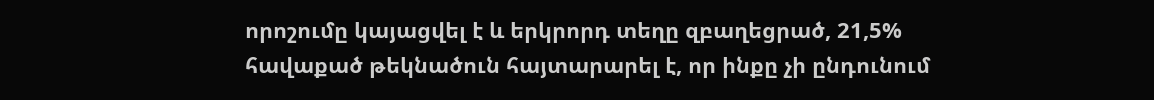որոշումը կայացվել է և երկրորդ տեղը զբաղեցրած, 21,5% հավաքած թեկնածուն հայտարարել է, որ ինքը չի ընդունում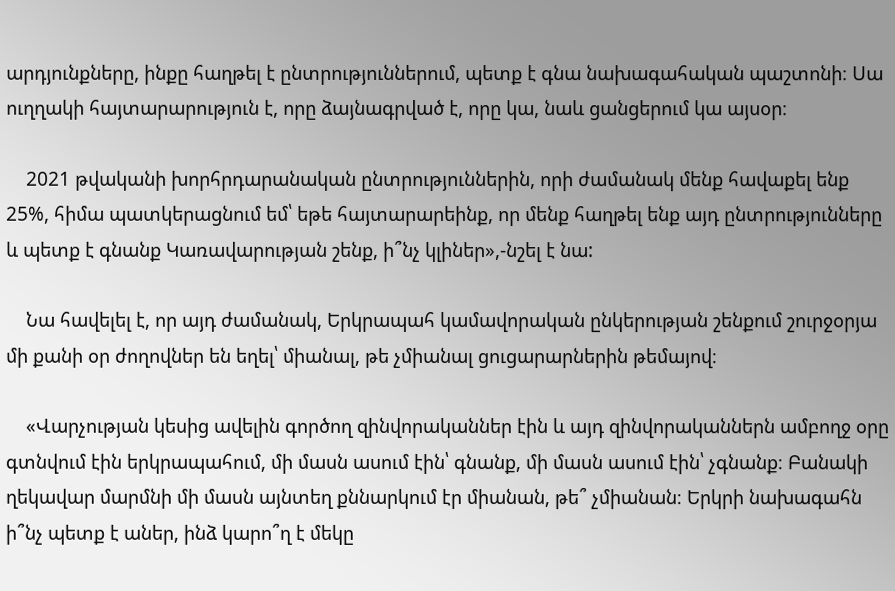արդյունքները, ինքը հաղթել է ընտրություններում, պետք է գնա նախագահական պաշտոնի։ Սա ուղղակի հայտարարություն է, որը ձայնագրված է, որը կա, նաև ցանցերում կա այսօր։

    2021 թվականի խորհրդարանական ընտրություններին, որի ժամանակ մենք հավաքել ենք 25%, հիմա պատկերացնում եմ՝ եթե հայտարարեինք, որ մենք հաղթել ենք այդ ընտրությունները և պետք է գնանք Կառավարության շենք, ի՞նչ կլիներ»,-նշել է նա:

    Նա հավելել է, որ այդ ժամանակ, Երկրապահ կամավորական ընկերության շենքում շուրջօրյա մի քանի օր ժողովներ են եղել՝ միանալ, թե չմիանալ ցուցարարներին թեմայով։

    «Վարչության կեսից ավելին գործող զինվորականներ էին և այդ զինվորականներն ամբողջ օրը գտնվում էին երկրապահում, մի մասն ասում էին՝ գնանք, մի մասն ասում էին՝ չգնանք։ Բանակի ղեկավար մարմնի մի մասն այնտեղ քննարկում էր միանան, թե՞ չմիանան։ Երկրի նախագահն ի՞նչ պետք է աներ, ինձ կարո՞ղ է մեկը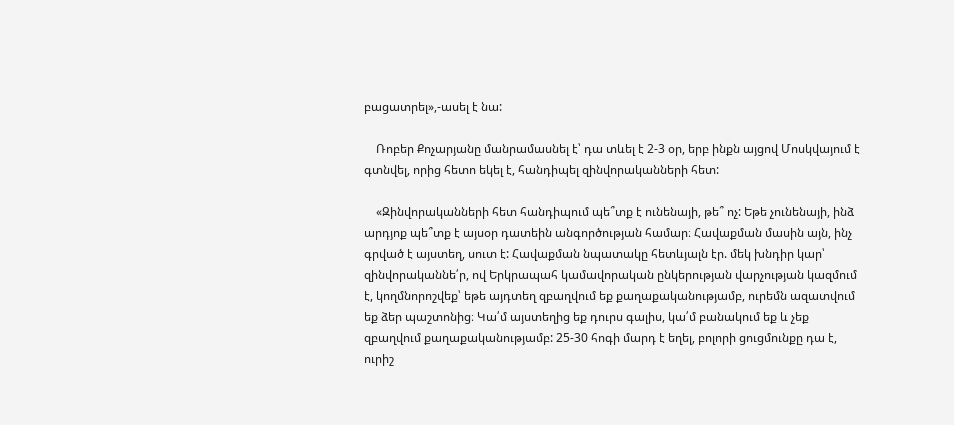բացատրել»,-ասել է նա:

    Ռոբեր Քոչարյանը մանրամասնել է՝ դա տևել է 2-3 օր, երբ ինքն այցով Մոսկվայում է գտնվել, որից հետո եկել է, հանդիպել զինվորականների հետ:

    «Զինվորականների հետ հանդիպում պե՞տք է ունենայի, թե՞ ոչ: Եթե չունենայի, ինձ արդյոք պե՞տք է այսօր դատեին անգործության համար։ Հավաքման մասին այն, ինչ գրված է այստեղ, սուտ է: Հավաքման նպատակը հետևյալն էր. մեկ խնդիր կար՝ զինվորականնե՛ր, ով Երկրապահ կամավորական ընկերության վարչության կազմում է, կողմնորոշվեք՝ եթե այդտեղ զբաղվում եք քաղաքականությամբ, ուրեմն ազատվում եք ձեր պաշտոնից։ Կա՛մ այստեղից եք դուրս գալիս, կա՛մ բանակում եք և չեք զբաղվում քաղաքականությամբ: 25-30 հոգի մարդ է եղել, բոլորի ցուցմունքը դա է, ուրիշ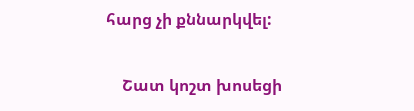հարց չի քննարկվել:

    Շատ կոշտ խոսեցի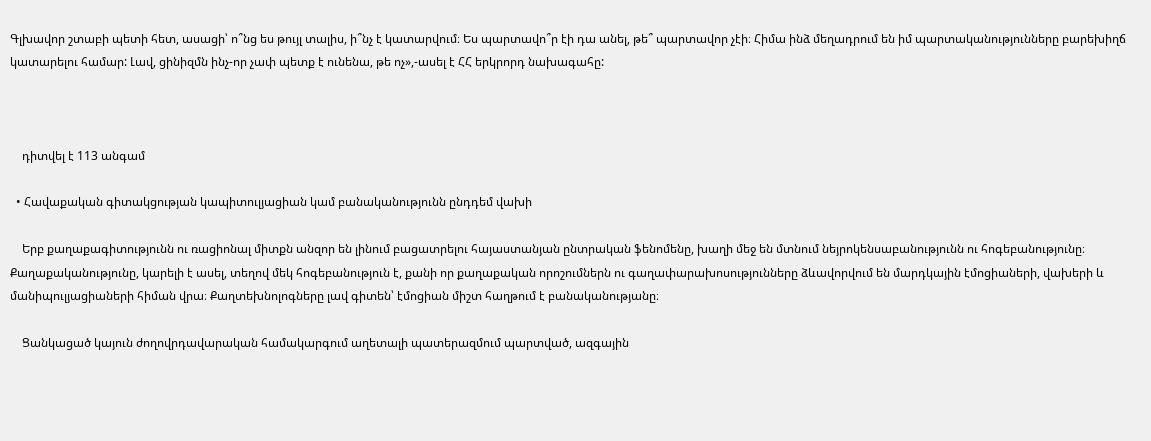Գլխավոր շտաբի պետի հետ, ասացի՝ ո՞նց ես թույլ տալիս, ի՞նչ է կատարվում։ Ես պարտավո՞ր էի դա անել, թե՞ պարտավոր չէի։ Հիմա ինձ մեղադրում են իմ պարտականությունները բարեխիղճ կատարելու համար: Լավ, ցինիզմն ինչ-որ չափ պետք է ունենա, թե ոչ»,-ասել է ՀՀ երկրորդ նախագահը:



    դիտվել է 113 անգամ

  • Հավաքական գիտակցության կապիտուլյացիան կամ բանականությունն ընդդեմ վախի

    Երբ քաղաքագիտությունն ու ռացիոնալ միտքն անզոր են լինում բացատրելու հայաստանյան ընտրական ֆենոմենը, խաղի մեջ են մտնում նեյրոկենսաբանությունն ու հոգեբանությունը։ Քաղաքականությունը, կարելի է ասել, տեղով մեկ հոգեբանություն է, քանի որ քաղաքական որոշումներն ու գաղափարախոսությունները ձևավորվում են մարդկային էմոցիաների, վախերի և մանիպուլյացիաների հիման վրա։ Քաղտեխնոլոգները լավ գիտեն՝ էմոցիան միշտ հաղթում է բանականությանը։

    Ցանկացած կայուն ժողովրդավարական համակարգում աղետալի պատերազմում պարտված, ազգային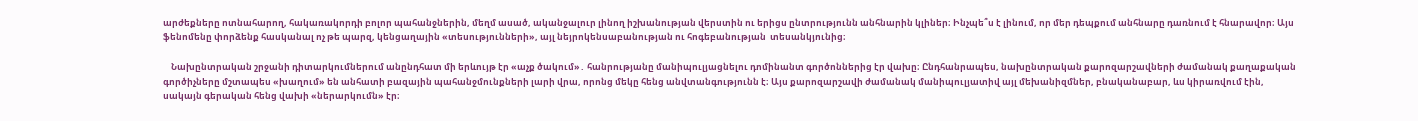արժեքները ոտնահարող, հակառակորդի բոլոր պահանջներին, մեղմ ասած, ականջալուր լինող իշխանության վերստին ու երիցս ընտրությունն անհնարին կլիներ։ Ինչպե՞ս է լինում, որ մեր դեպքում անհնարը դառնում է հնարավոր։ Այս ֆենոմենը փորձենք հասկանալ ոչ թե պարզ, կենցաղային «տեսությունների», այլ նեյրոկենսաբանության ու հոգեբանության  տեսանկյունից։

    Նախընտրական շրջանի դիտարկումներում անընդհատ մի երևույթ էր «աչք ծակում»․ հանրությանը մանիպուլյացնելու դոմինանտ գործոններից էր վախը։ Ընդհանրապես, նախընտրական քարոզարշավների ժամանակ քաղաքական գործիչները մշտապես «խաղում» են անհատի բազային պահանջմունքների լարի վրա, որոնց մեկը հենց անվտանգությունն է։ Այս քարոզարշավի ժամանակ մանիպուլյատիվ այլ մեխանիզմներ, բնականաբար, ևս կիրառվում էին, սակայն գերական հենց վախի «ներարկումն» էր։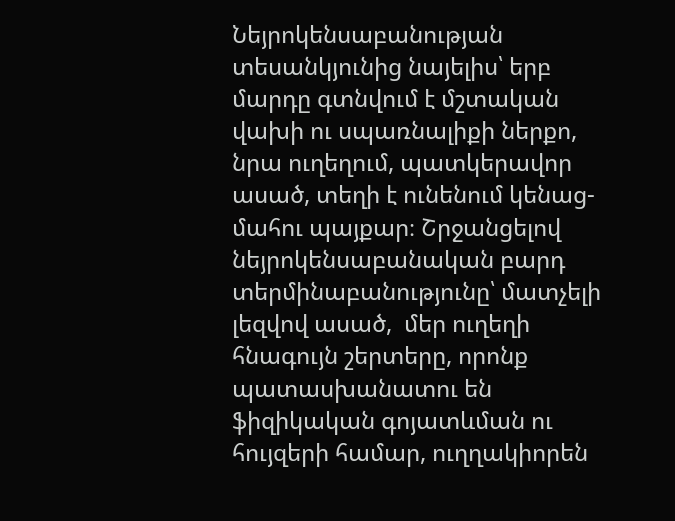Նեյրոկենսաբանության տեսանկյունից նայելիս՝ երբ մարդը գտնվում է մշտական վախի ու սպառնալիքի ներքո, նրա ուղեղում, պատկերավոր ասած, տեղի է ունենում կենաց- մահու պայքար։ Շրջանցելով նեյրոկենսաբանական բարդ տերմինաբանությունը՝ մատչելի լեզվով ասած,  մեր ուղեղի հնագույն շերտերը, որոնք պատասխանատու են ֆիզիկական գոյատևման ու հույզերի համար, ուղղակիորեն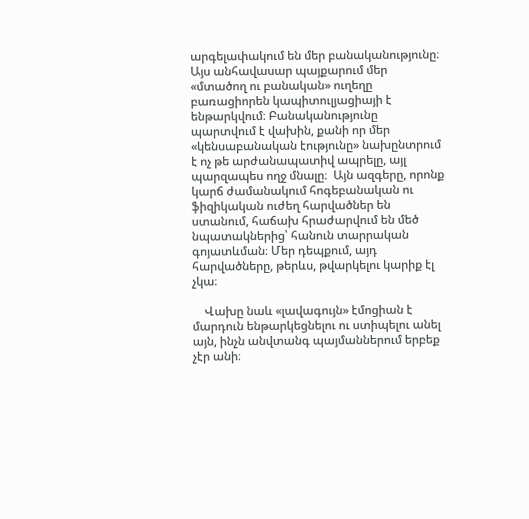արգելափակում են մեր բանականությունը։ Այս անհավասար պայքարում մեր «մտածող ու բանական» ուղեղը բառացիորեն կապիտուլյացիայի է ենթարկվում։ Բանականությունը պարտվում է վախին, քանի որ մեր «կենսաբանական էությունը» նախընտրում է ոչ թե արժանապատիվ ապրելը, այլ պարզապես ողջ մնալը։  Այն ազգերը, որոնք կարճ ժամանակում հոգեբանական ու ֆիզիկական ուժեղ հարվածներ են ստանում, հաճախ հրաժարվում են մեծ նպատակներից՝ հանուն տարրական գոյատևման։ Մեր դեպքում, այդ հարվածները, թերևս, թվարկելու կարիք էլ չկա։

    Վախը նաև «լավագույն» էմոցիան է մարդուն ենթարկեցնելու ու ստիպելու անել այն, ինչն անվտանգ պայմաններում երբեք չէր անի։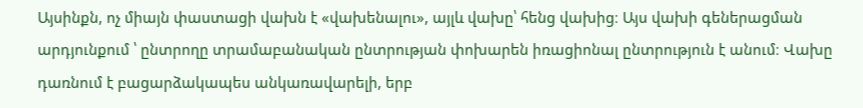Այսինքն, ոչ միայն փաստացի վախն է «վախենալու», այլև վախը՝ հենց վախից։ Այս վախի գեներացման արդյունքում ՝ ընտրողը տրամաբանական ընտրության փոխարեն իռացիոնալ ընտրություն է անում։ Վախը դառնում է բացարձակապես անկառավարելի, երբ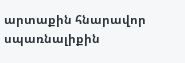արտաքին հնարավոր սպառնալիքին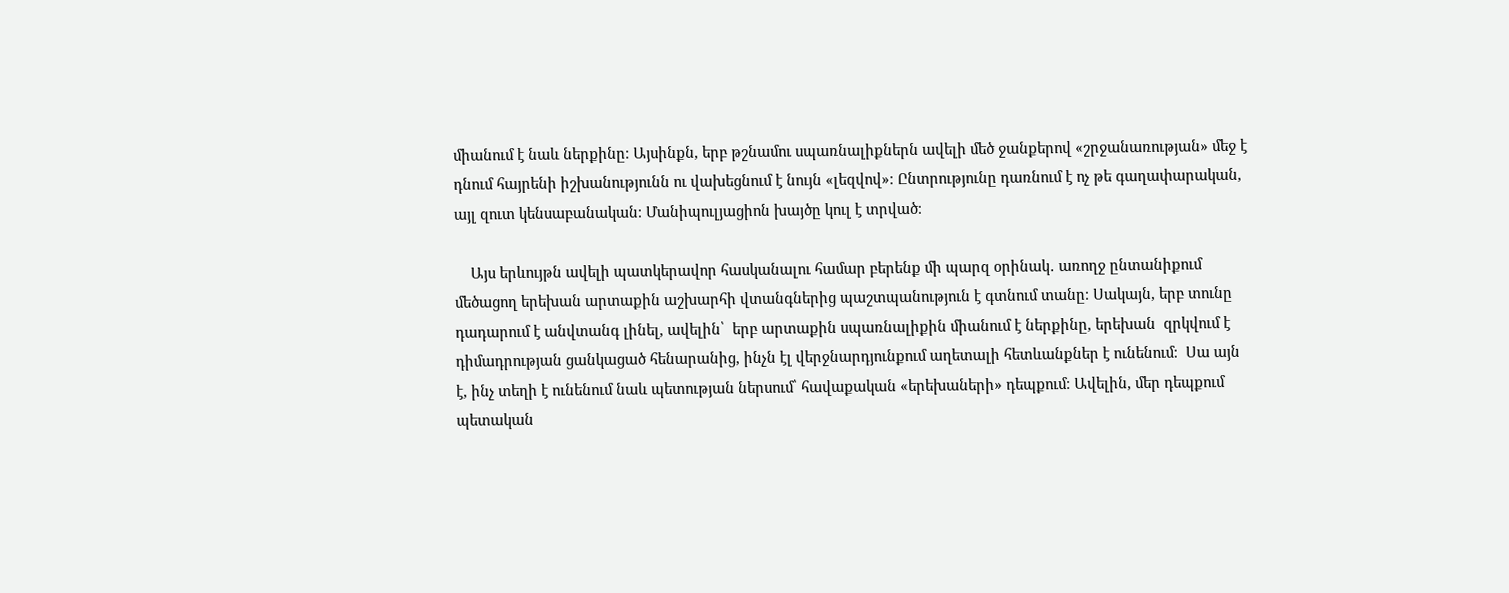միանում է նաև ներքինը։ Այսինքն, երբ թշնամու սպառնալիքներն ավելի մեծ ջանքերով «շրջանառության» մեջ է դնում հայրենի իշխանությունն ու վախեցնում է նույն «լեզվով»։ Ընտրությունը դառնում է ոչ թե գաղափարական, այլ զուտ կենսաբանական։ Մանիպուլյացիոն խայծը կուլ է տրված։

    Այս երևույթն ավելի պատկերավոր հասկանալու համար բերենք մի պարզ օրինակ․ առողջ ընտանիքում մեծացող երեխան արտաքին աշխարհի վտանգներից պաշտպանություն է գտնում տանը։ Սակայն, երբ տունը դադարում է անվտանգ լինել, ավելին՝  երբ արտաքին սպառնալիքին միանում է ներքինը, երեխան  զրկվում է դիմադրության ցանկացած հենարանից, ինչն էլ վերջնարդյունքում աղետալի հետևանքներ է ունենում։  Սա այն է, ինչ տեղի է ունենում նաև պետության ներսում՝ հավաքական «երեխաների» դեպքում։ Ավելին, մեր դեպքում պետական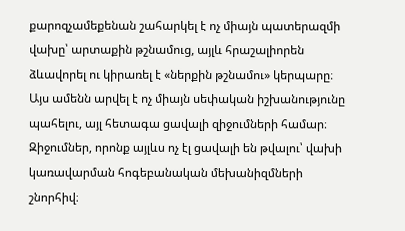քարոզչամեքենան շահարկել է ոչ միայն պատերազմի վախը՝ արտաքին թշնամուց, այլև հրաշալիորեն ձևավորել ու կիրառել է «ներքին թշնամու» կերպարը։  Այս ամենն արվել է ոչ միայն սեփական իշխանությունը պահելու, այլ հետագա ցավալի զիջումների համար։ Զիջումներ, որոնք այլևս ոչ էլ ցավալի են թվալու՝ վախի կառավարման հոգեբանական մեխանիզմների շնորհիվ։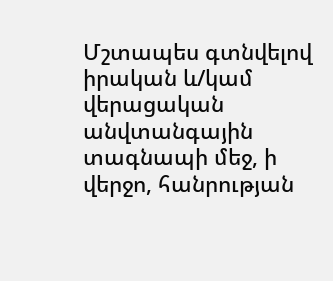Մշտապես գտնվելով իրական և/կամ վերացական անվտանգային տագնապի մեջ, ի վերջո, հանրության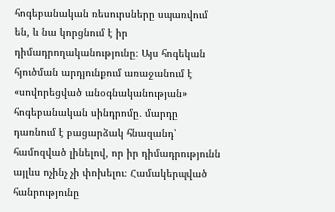հոգեբանական ռեսուրսները սպառվում են, և նա կորցնում է իր դիմադրողականությունը։ Այս հոգեկան հյուծման արդյունքում առաջանում է «սովորեցված անօգնականության» հոգեբանական սինդրոմը․ մարդը դառնում է բացարձակ հնազանդ՝ համոզված լինելով, որ իր դիմադրությունն այլևս ոչինչ չի փոխելու։ Համակերպված հանրությունը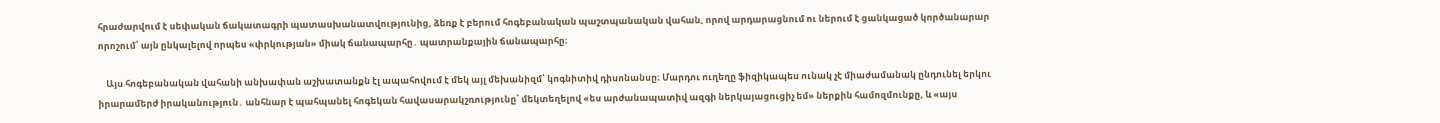հրաժարվում է սեփական ճակատագրի պատասխանատվությունից, ձեռք է բերում հոգեբանական պաշտպանական վահան, որով արդարացնում ու ներում է ցանկացած կործանարար որոշում՝ այն ընկալելով որպես «փրկության» միակ ճանապարհը․ պատրանքային ճանապարհը։

    Այս հոգեբանական վահանի անխափան աշխատանքն էլ ապահովում է մեկ այլ մեխանիզմ՝ կոգնիտիվ դիսոնանսը։ Մարդու ուղեղը ֆիզիկապես ունակ չէ միաժամանակ ընդունել երկու իրարամերժ իրականություն․ անհնար է պահպանել հոգեկան հավասարակշռությունը՝ մեկտեղելով «ես արժանապատիվ ազգի ներկայացուցիչ եմ» ներքին համոզմունքը, և «այս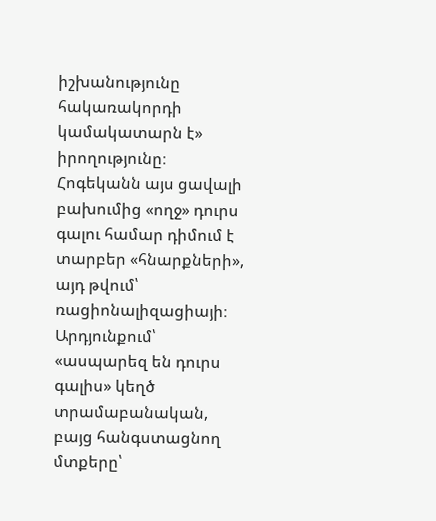իշխանությունը հակառակորդի կամակատարն է» իրողությունը։ Հոգեկանն այս ցավալի բախումից «ողջ» դուրս գալու համար դիմում է տարբեր «հնարքների», այդ թվում՝ ռացիոնալիզացիայի։ Արդյունքում՝ «ասպարեզ են դուրս գալիս» կեղծ տրամաբանական, բայց հանգստացնող մտքերը՝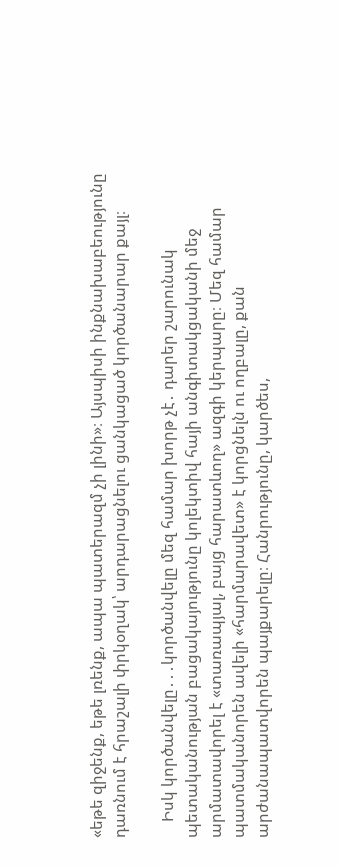«եթե զիջենք, եթե լռենք, ապա պատերազմ չի լինի»։ Այսպիսի ինքնախաբեությունը դառնում է հրաշալի փրկօղակ՝ արդարացնելու ցանկացած կործանարար քայլ։

    Իսկ կործանվելը․․․կործանվելը մեզ համար խորթ չէ․ դարեր շարունակ պետականության բացակայությունը կոլեկտիվ հայի անգիտակցականի մեջ արմատավորել է «տառապյալ, բայց հարատևող» ազգի կերպարը։ Մեզ համար պատմականորեն ավելի «հարմարավետ» է կորցնելն ու ողբալը, քան արժանապատվորեն պայքարելը։ Հանրությունը, կարծես,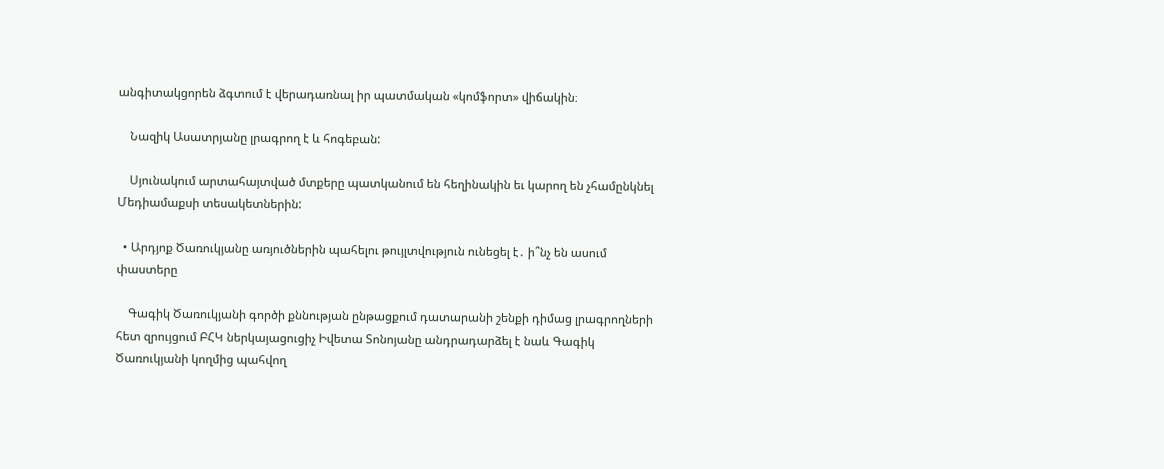անգիտակցորեն ձգտում է վերադառնալ իր պատմական «կոմֆորտ» վիճակին։

    Նազիկ Ասատրյանը լրագրող է և հոգեբան:

    Սյունակում արտահայտված մտքերը պատկանում են հեղինակին եւ կարող են չհամընկնել Մեդիամաքսի տեսակետներին:

  • Արդյոք Ծառուկյանը առյուծներին պահելու թույլտվություն ունեցել է․ ի՞նչ են ասում փաստերը

    Գագիկ Ծառուկյանի գործի քննության ընթացքում դատարանի շենքի դիմաց լրագրողների հետ զրույցում ԲՀԿ ներկայացուցիչ Իվետա Տոնոյանը անդրադարձել է նաև Գագիկ Ծառուկյանի կողմից պահվող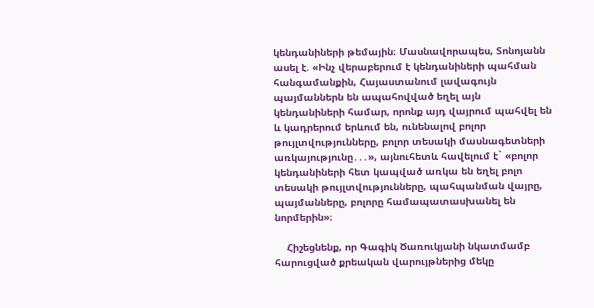կենդանիների թեմային։ Մասնավորապես, Տոնոյանն ասել է. «Ինչ վերաբերում է կենդանիների պահման հանգամանքին, Հայաստանում լավագույն պայմաններն են ապահովված եղել այն կենդանիների համար, որոնք այդ վայրում պահվել են և կադրերում երևում են, ունենալով բոլոր թույլտվությունները, բոլոր տեսակի մասնագետների առկայությունը․․․», այնուհետև հավելում է` «բոլոր կենդանիների հետ կապված առկա են եղել բոլո տեսակի թույլտվությունները, պահպանման վայրը, պայմանները, բոլորը համապատասխանել են նորմերին»։

    Հիշեցնենք, որ Գագիկ Ծառուկյանի նկատմամբ հարուցված քրեական վարույթներից մեկը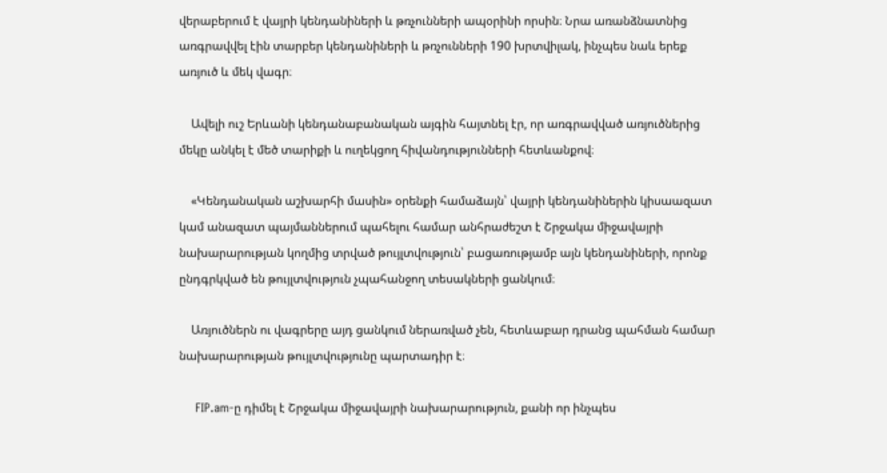վերաբերում է վայրի կենդանիների և թռչունների ապօրինի որսին։ Նրա առանձնատնից առգրավվել էին տարբեր կենդանիների և թռչունների 190 խրտվիլակ, ինչպես նաև երեք առյուծ և մեկ վագր։

    Ավելի ուշ Երևանի կենդանաբանական այգին հայտնել էր, որ առգրավված առյուծներից մեկը անկել է մեծ տարիքի և ուղեկցող հիվանդությունների հետևանքով։

    «Կենդանական աշխարհի մասին» օրենքի համաձայն՝ վայրի կենդանիներին կիսաազատ կամ անազատ պայմաններում պահելու համար անհրաժեշտ է Շրջակա միջավայրի նախարարության կողմից տրված թույլտվություն՝ բացառությամբ այն կենդանիների, որոնք ընդգրկված են թույլտվություն չպահանջող տեսակների ցանկում։

    Առյուծներն ու վագրերը այդ ցանկում ներառված չեն, հետևաբար դրանց պահման համար նախարարության թույլտվությունը պարտադիր է։

    FIP.am-ը դիմել է Շրջակա միջավայրի նախարարություն, քանի որ ինչպես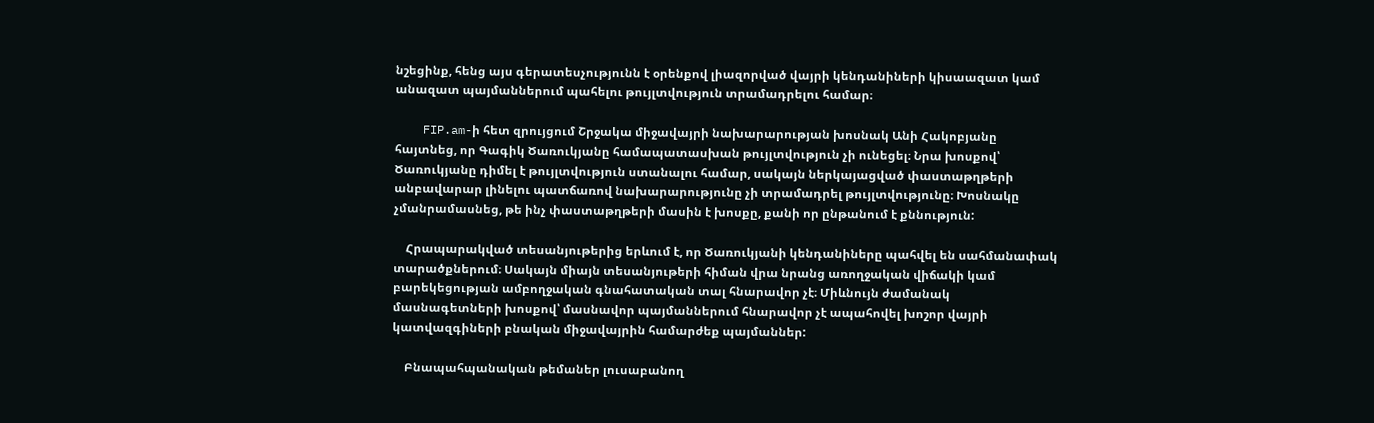նշեցինք, հենց այս գերատեսչությունն է օրենքով լիազորված վայրի կենդանիների կիսաազատ կամ անազատ պայմաններում պահելու թույլտվություն տրամադրելու համար։

    FIP.am-ի հետ զրույցում Շրջակա միջավայրի նախարարության խոսնակ Անի Հակոբյանը հայտնեց, որ Գագիկ Ծառուկյանը համապատասխան թույլտվություն չի ունեցել։ Նրա խոսքով՝ Ծառուկյանը դիմել է թույլտվություն ստանալու համար, սակայն ներկայացված փաստաթղթերի անբավարար լինելու պատճառով նախարարությունը չի տրամադրել թույլտվությունը։ Խոսնակը չմանրամասնեց, թե ինչ փաստաթղթերի մասին է խոսքը, քանի որ ընթանում է քննություն:

    Հրապարակված տեսանյութերից երևում է, որ Ծառուկյանի կենդանիները պահվել են սահմանափակ տարածքներում։ Սակայն միայն տեսանյութերի հիման վրա նրանց առողջական վիճակի կամ բարեկեցության ամբողջական գնահատական տալ հնարավոր չէ։ Միևնույն ժամանակ մասնագետների խոսքով՝ մասնավոր պայմաններում հնարավոր չէ ապահովել խոշոր վայրի կատվազգիների բնական միջավայրին համարժեք պայմաններ:

    Բնապահպանական թեմաներ լուսաբանող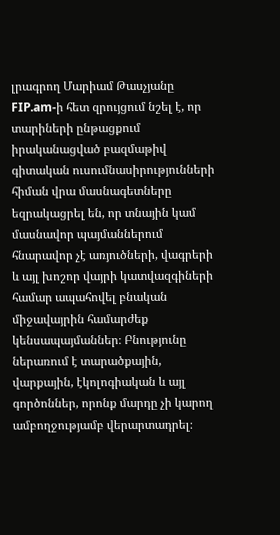լրագրող Մարիամ Թասչյանը FIP.am-ի հետ զրույցում նշել է, որ տարիների ընթացքում իրականացված բազմաթիվ գիտական ուսումնասիրությունների հիման վրա մասնագետները եզրակացրել են, որ տնային կամ մասնավոր պայմաններում հնարավոր չէ առյուծների, վագրերի և այլ խոշոր վայրի կատվազգիների համար ապահովել բնական միջավայրին համարժեք կենսապայմաններ։ Բնությունը ներառում է տարածքային, վարքային, էկոլոգիական և այլ գործոններ, որոնք մարդը չի կարող ամբողջությամբ վերարտադրել։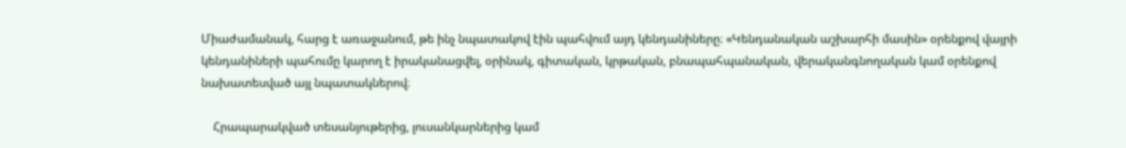Միաժամանակ, հարց է առաջանում, թե ինչ նպատակով էին պահվում այդ կենդանիները։ «Կենդանական աշխարհի մասին» օրենքով վայրի կենդանիների պահումը կարող է իրականացվել, օրինակ, գիտական, կրթական, բնապահպանական, վերականգնողական կամ օրենքով նախատեսված այլ նպատակներով։

    Հրապարակված տեսանյութերից, լուսանկարներից կամ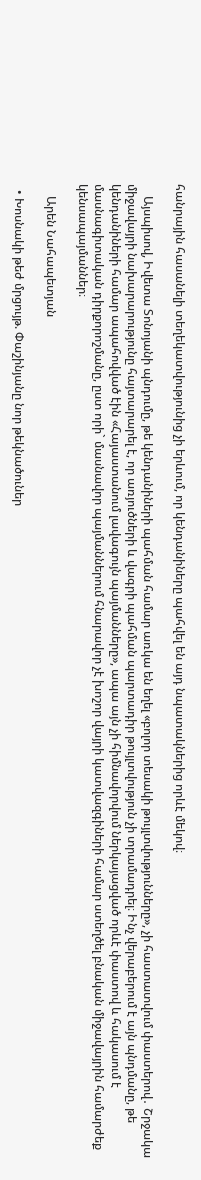հանրային հասանելի տեղեկատվությունից չի երևում, որ կենդանիները պահվել են այդ նպատակներից որևէ մեկով։

    Այսպիսով, Իվետա Տոնոյանի պնդումը, թե կենդանիների պահման համար առկա են եղել «բոլոր տեսակի թույլտվությունները», չի հաստատվում փաստերով․ Շրջակա միջավայրի նախարարությունը հայտարարել է, որ առյուծների և վագրի պահման պարտադիր թույլտվություն չի տրամադրել։ Ինչ վերաբերում է այն պնդմանը, թե կենդանիների համար ապահովված էին «Հայաստանում լավագույն պայմանները», ապա այն չի հիմնավորվում ներկայացված որևէ փաստով և հակասում է մասնագիտական դիրքորոշմանը, ըստ որի` մասնավոր պայմաններում հնարավոր չէ խոշոր վայրի կատվազգիների համար ստեղծել բնական միջավայրին համարժեք կենսապայմաններ։

    Արեն Նահապետյան

  • Խոսնակի թեժ մրցույթ. Փաշինյանը նոր թեկնածուներ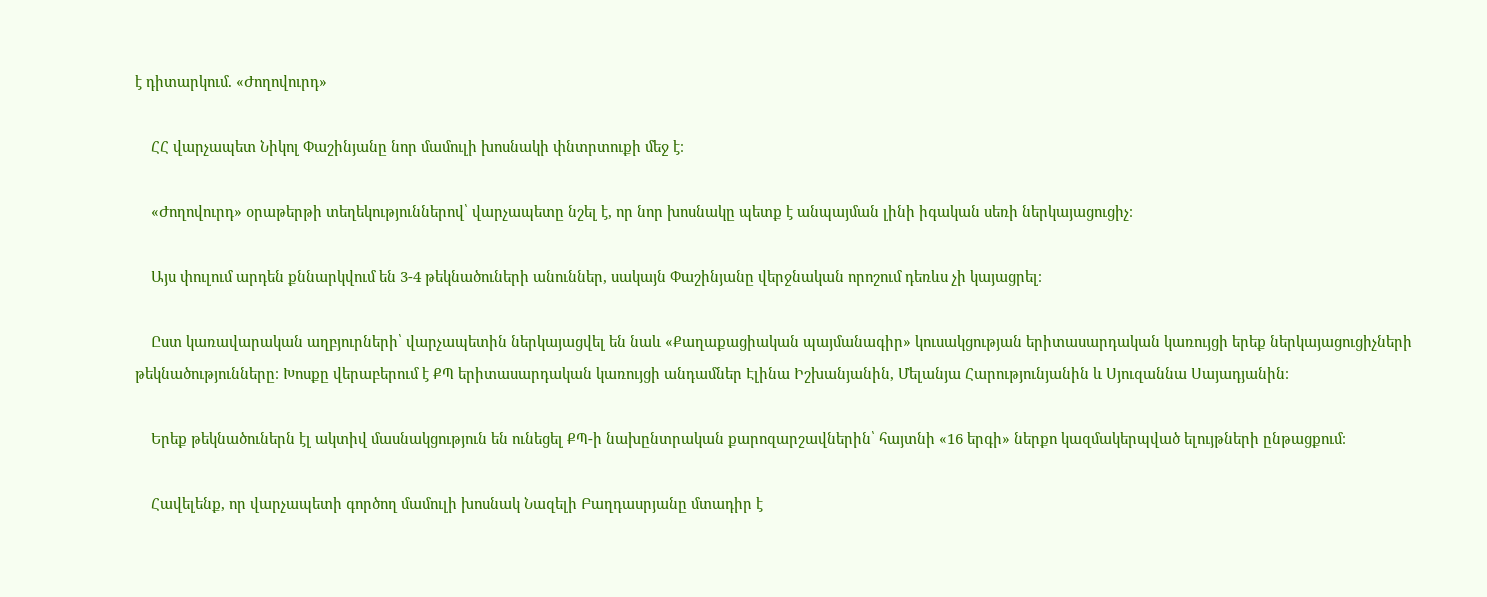է դիտարկում. «Ժողովուրդ»

    ՀՀ վարչապետ Նիկոլ Փաշինյանը նոր մամուլի խոսնակի փնտրտուքի մեջ է։

    «Ժողովուրդ» օրաթերթի տեղեկություններով՝ վարչապետը նշել է, որ նոր խոսնակը պետք է անպայման լինի իգական սեռի ներկայացուցիչ։

    Այս փուլում արդեն քննարկվում են 3-4 թեկնածուների անուններ, սակայն Փաշինյանը վերջնական որոշում դեռևս չի կայացրել։

    Ըստ կառավարական աղբյուրների՝ վարչապետին ներկայացվել են նաև «Քաղաքացիական պայմանագիր» կուսակցության երիտասարդական կառույցի երեք ներկայացուցիչների թեկնածությունները։ Խոսքը վերաբերում է ՔՊ երիտասարդական կառույցի անդամներ Էլինա Իշխանյանին, Մելանյա Հարությունյանին և Սյուզաննա Սայադյանին։

    Երեք թեկնածուներն էլ ակտիվ մասնակցություն են ունեցել ՔՊ-ի նախընտրական քարոզարշավներին՝ հայտնի «16 երգի» ներքո կազմակերպված ելույթների ընթացքում։

    Հավելենք, որ վարչապետի գործող մամուլի խոսնակ Նազելի Բաղդասրյանը մտադիր է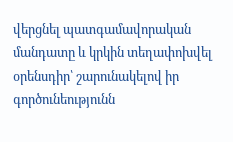վերցնել պատգամավորական մանդատը և կրկին տեղափոխվել օրենսդիր՝ շարունակելով իր գործունեությունն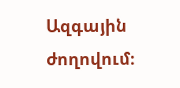Ազգային ժողովում։